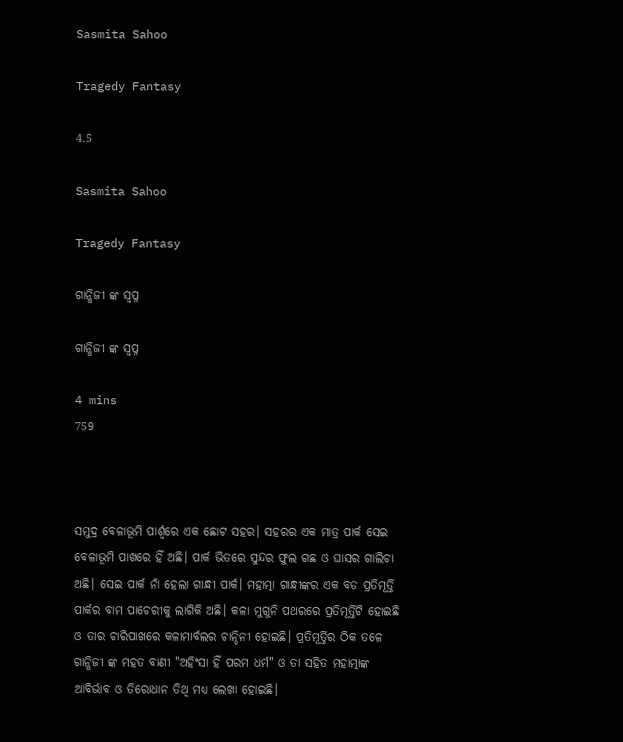Sasmita Sahoo

Tragedy Fantasy

4.5

Sasmita Sahoo

Tragedy Fantasy

ଗାନ୍ଧିଜୀ ଙ୍କ ସ୍ବପ୍ନ

ଗାନ୍ଧିଜୀ ଙ୍କ ସ୍ବପ୍ନ

4 mins
759



ସମୁଦ୍ର ବେଳାଭୂମି ପାର୍ଶ୍ୱରେ ଏକ ଛୋଟ ସହର। ସହରର ଏକ ମାତ୍ର ପାର୍କ ସେଇ ବେଳାଭୂମି ପାଖରେ ହିଁ ଅଛି। ପାର୍କ ଭିତରେ ସୁନ୍ଦର ଫୁଲ ଗଛ ଓ ଘାସର ଗାଲିଚା ଅଛି। ସେଇ ପାର୍କ ନାଁ ହେଲା ଗାନ୍ଧୀ ପାର୍କ। ମହାତ୍ମା ଗାନ୍ଧୀଙ୍କର ଏକ ବଡ ପ୍ରତିମୂର୍ତ୍ତି ପାର୍କର ବାମ ପାଚେରୀକୁ ଲାଗିକି ଅଛି। କଳା ମୁଗୁନି ପଥରରେ ପ୍ରତିମୂର୍ତ୍ତିଟି ହୋଇଛି ଓ ତାର ଚାରିପାଖରେ କଳାମାର୍ବଲର ଚାନ୍ଦିନୀ ହୋଇଛି। ପ୍ରତିମୂର୍ତ୍ତିର ଠିକ ତଳେ ଗାନ୍ଧିଜୀ ଙ୍କ ମହତ ବାଣୀ "ଅହିଂସା ହିଁ ପରମ ଧର୍ମ" ଓ ତା ସହିତ ମହାତ୍ମାଙ୍କ ଆବିର୍ଭାବ ଓ ତିରୋଧାନ ତିଥି ମଧ୍ୟ ଲେଖା ହୋଇଛି।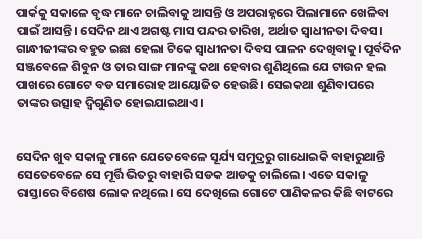ପାର୍କକୁ ସକାଳେ ବୃଦ୍ଧ ମାନେ ଚାଲିବାକୁ ଆସନ୍ତି ଓ ଅପରାହ୍ନରେ ପିଲାମାନେ ଖେଳିବା ପାଇଁ ଆସନ୍ତି। ସେଦିନ ଥାଏ ଅଗଷ୍ଟ ମାସ ପନ୍ଦର ତାରିଖ, ଅର୍ଥାତ ସ୍ୱାଧୀନତା ଦିବସ। ଗାନ୍ଧୀଜୀଙ୍କର ବହୁତ ଇଛା ହେଲା ଟିକେ ସ୍ୱାଧୀନତା ଦିବସ ପାଳନ ଦେଖିବାକୁ। ପୂର୍ବଦିନ ସଞ୍ଜବେଳେ ଶିବୁନ ଓ ତାର ସାଙ୍ଗ ମାନଙ୍କୁ କଥା ହେବାର ଶୁଣିଥିଲେ ଯେ ଟାଉନ ହଲ ପାଖରେ ଗୋଟେ ବଡ ସମାରୋହ ଆୟୋଜିତ ହେଉଛି। ସେଇକଥା ଶୁଣିବାପରେ ତାଙ୍କର ଉତ୍ସାହ ଦ୍ବିଗୁଣିତ ହୋଇଯାଇଥାଏ।


ସେଦିନ ଖୁବ ସକାଳୁ ମାନେ ଯେତେବେଳେ ସୂର୍ଯ୍ୟ ସମୁଦ୍ରରୁ ଗାଧୋଇକି ବାହାରୁଥାନ୍ତି ସେତେବେଳେ ସେ ମୂର୍ତ୍ତି ଭିତରୁ ବାହାରି ସଡକ ଆଡକୁ ଚାଲିଲେ। ଏତେ ସକାଳୁ ରାସ୍ତାରେ ବିଶେଷ ଲୋକ ନଥିଲେ। ସେ ଦେଖିଲେ ଗୋଟେ ପାଣିକଳର କିଛି ବାଟରେ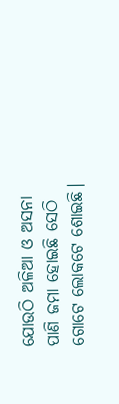ଯୋଉଠି ଅଳିଆ ଓ ଅସନା ପାଣି ଜମା ହୋଇଛି ସେଠି ଗୋଟେ ଲୋକଟେ ଶୋଇଛି।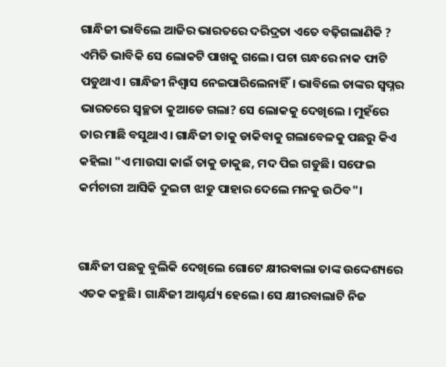ଗାନ୍ଧିଜୀ ଭାବିଲେ ଆଜିର ଭାରତରେ ଦରିଦ୍ରତା ଏତେ ବଢ଼ିଗଲାଣିକି ? ଏମିତି ଭାବିକି ସେ ଲୋକଟି ପାଖକୁ ଗଲେ। ପଚା ଗନ୍ଧରେ ନାକ ଫାଟି ପଡୁଥାଏ। ଗାନ୍ଧିଜୀ ନିଶ୍ୱାସ ନେଇପାରିଲେନାହିଁ। ଭାବିଲେ ତାଙ୍କର ସ୍ବପ୍ନର ଭାରତରେ ସ୍ୱଚ୍ଛତା କୁଆଡେ ଗଲା? ସେ ଲୋକକୁ ଦେଖିଲେ । ମୁହଁରେ ତାର ମାଛି ବସୁଥାଏ। ଗାନ୍ଧିଜୀ ତାକୁ ଡାକିବାକୁ ଗଲାବେଳକୁ ପଛରୁ କିଏ କହିଲା "ଏ ମାଉସା କାଇଁ ତାକୁ ଡାକୁଛ, ମଦ ପିଇ ଗଡୁଛି। ସଫେଇ କର୍ମଚାରୀ ଆସିକି ଦୁଇଟା ଝାଡୁ ପାହାର ଦେଲେ ମନକୁ ଉଠିବ"।


ଗାନ୍ଧିଜୀ ପଛକୁ ବୁଲିକି ଦେଖିଲେ ଗୋଟେ କ୍ଷୀରଵାଲା ତାଙ୍କ ଉଦ୍ଦେଶ୍ୟରେ ଏତକ କହୁଛି। ଗାନ୍ଧିଜୀ ଆଶ୍ଚର୍ଯ୍ୟ ହେଲେ। ସେ କ୍ଷୀରବାଲାଟି ନିଜ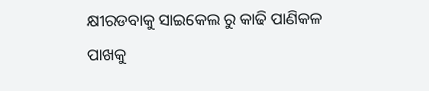କ୍ଷୀରଡବାକୁ ସାଇକେଲ ରୁ କାଢି ପାଣିକଳ ପାଖକୁ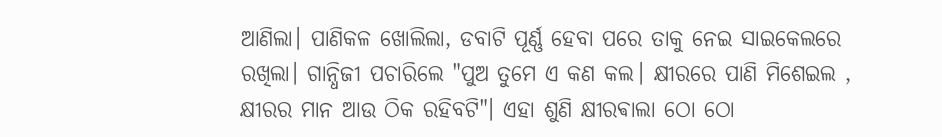ଆଣିଲା। ପାଣିକଳ ଖୋଲିଲା, ଡବାଟି ପୂର୍ଣ୍ଣ ହେବା ପରେ ତାକୁ ନେଇ ସାଇକେଲରେ ରଖିଲା। ଗାନ୍ଧିଜୀ ପଚାରିଲେ "ପୁଅ ତୁମେ ଏ କଣ କଲ। କ୍ଷୀରରେ ପାଣି ମିଶେଇଲ , କ୍ଷୀରର ମାନ ଆଉ ଠିକ ରହିବଟି"। ଏହା ଶୁଣି କ୍ଷୀରଵାଲା ଠୋ ଠୋ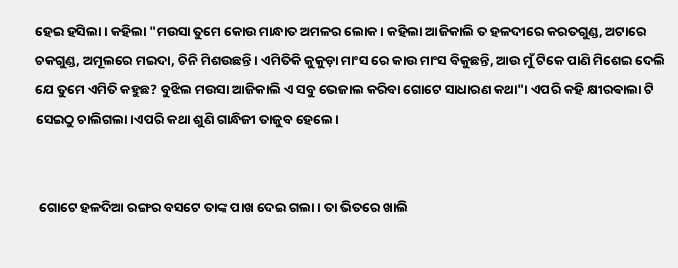ହେଇ ହସିଲା। କହିଲା "ମଉସା ତୁମେ କୋଉ ମାନ୍ଧାତ ଅମଳର ଲୋକ। କହିଲା ଆଜିକାଲି ତ ହଳଦୀରେ କରତଗୁଣ୍ଡ, ଅଟାରେ ଚକଗୁଣ୍ଡ, ଅମୂଲରେ ମଇଦା, ଚିନି ମିଶଉଛନ୍ତି। ଏମିତିକି କୁକୁଡ଼ା ମାଂସ ରେ କାଉ ମାଂସ ବିକୁଛନ୍ତି, ଆଉ ମୁଁ ଟିକେ ପାଣି ମିଶେଇ ଦେଲି ଯେ ତୁମେ ଏମିତି କହୁଛ? ବୁଝିଲ ମଉସା ଆଜିକାଲି ଏ ସବୁ ଭେଜାଲ କରିବା ଗୋଟେ ସାଧାରଣ କଥା"। ଏପରି କହି କ୍ଷୀରଵାଲା ଟି ସେଇଠୁ ଚାଲିଗଲା।ଏପରି କଥା ଶୁଣି ଗାନ୍ଧିଜୀ ତାଜୁବ ହେଲେ।


 ଗୋଟେ ହଳଦିଆ ରଙ୍ଗର ବସଟେ ତାଙ୍କ ପାଖ ଦେଇ ଗଲା। ତା ଭିତରେ ଖାଲି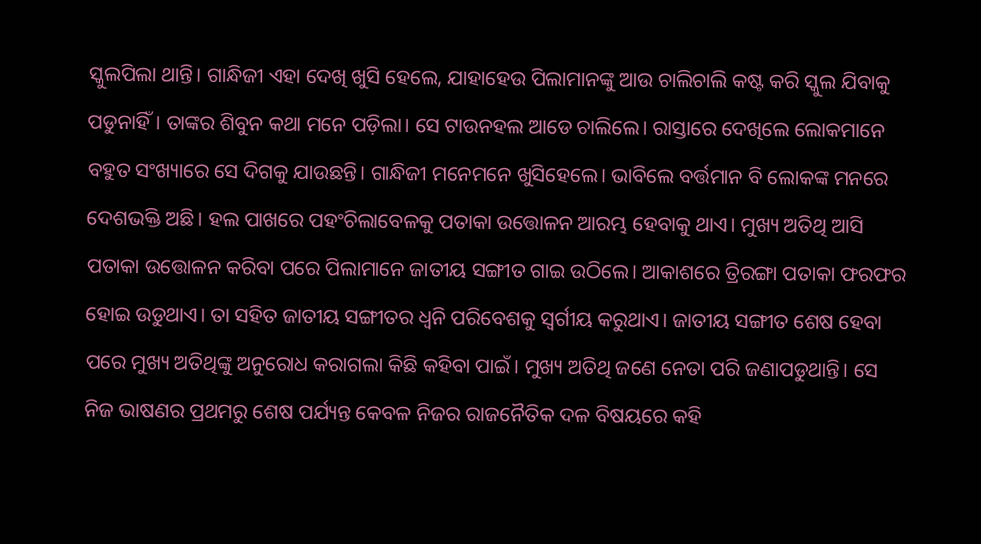ସ୍କୁଲପିଲା ଥାନ୍ତି। ଗାନ୍ଧିଜୀ ଏହା ଦେଖି ଖୁସି ହେଲେ, ଯାହାହେଉ ପିଲାମାନଙ୍କୁ ଆଉ ଚାଲିଚାଲି କଷ୍ଟ କରି ସ୍କୁଲ ଯିବାକୁ ପଡୁନାହିଁ। ତାଙ୍କର ଶିବୁନ କଥା ମନେ ପଡ଼ିଲା। ସେ ଟାଉନହଲ ଆଡେ ଚାଲିଲେ। ରାସ୍ତାରେ ଦେଖିଲେ ଲୋକମାନେ ବହୁତ ସଂଖ୍ୟାରେ ସେ ଦିଗକୁ ଯାଉଛନ୍ତି। ଗାନ୍ଧିଜୀ ମନେମନେ ଖୁସିହେଲେ। ଭାବିଲେ ବର୍ତ୍ତମାନ ବି ଲୋକଙ୍କ ମନରେ ଦେଶଭକ୍ତି ଅଛି। ହଲ ପାଖରେ ପହଂଚିଲାବେଳକୁ ପତାକା ଉତ୍ତୋଳନ ଆରମ୍ଭ ହେବାକୁ ଥାଏ। ମୁଖ୍ୟ ଅତିଥି ଆସି ପତାକା ଉତ୍ତୋଳନ କରିବା ପରେ ପିଲାମାନେ ଜାତୀୟ ସଙ୍ଗୀତ ଗାଇ ଉଠିଲେ। ଆକାଶରେ ତ୍ରିରଙ୍ଗା ପତାକା ଫରଫର ହୋଇ ଉଡୁଥାଏ। ତା ସହିତ ଜାତୀୟ ସଙ୍ଗୀତର ଧ୍ୱନି ପରିବେଶକୁ ସ୍ବର୍ଗୀୟ କରୁଥାଏ। ଜାତୀୟ ସଙ୍ଗୀତ ଶେଷ ହେବା ପରେ ମୁଖ୍ୟ ଅତିଥିଙ୍କୁ ଅନୁରୋଧ କରାଗଲା କିଛି କହିବା ପାଇଁ। ମୁଖ୍ୟ ଅତିଥି ଜଣେ ନେତା ପରି ଜଣାପଡୁଥାନ୍ତି। ସେ ନିଜ ଭାଷଣର ପ୍ରଥମରୁ ଶେଷ ପର୍ଯ୍ୟନ୍ତ କେବଳ ନିଜର ରାଜନୈତିକ ଦଳ ବିଷୟରେ କହି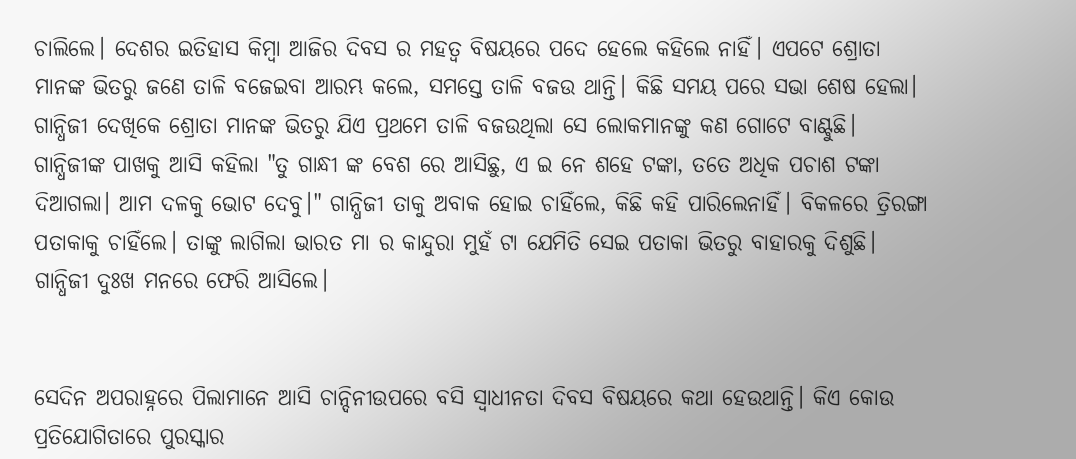ଚାଲିଲେ। ଦେଶର ଇତିହାସ କିମ୍ବା ଆଜିର ଦିବସ ର ମହତ୍ଵ ବିଷୟରେ ପଦେ ହେଲେ କହିଲେ ନାହିଁ। ଏପଟେ ଶ୍ରୋତା ମାନଙ୍କ ଭିତରୁ ଜଣେ ତାଳି ବଜେଇବା ଆରମ୍ଭ କଲେ, ସମସ୍ତେ ତାଳି ବଜଉ ଥାନ୍ତି। କିଛି ସମୟ ପରେ ସଭା ଶେଷ ହେଲା। ଗାନ୍ଧିଜୀ ଦେଖିକେ ଶ୍ରୋତା ମାନଙ୍କ ଭିତରୁ ଯିଏ ପ୍ରଥମେ ତାଳି ବଜଉଥିଲା ସେ ଲୋକମାନଙ୍କୁ କଣ ଗୋଟେ ବାଣ୍ଟୁଛି। ଗାନ୍ଧିଜୀଙ୍କ ପାଖକୁ ଆସି କହିଲା "ତୁ ଗାନ୍ଧୀ ଙ୍କ ବେଶ ରେ ଆସିଛୁ, ଏ ଇ ନେ ଶହେ ଟଙ୍କା, ତତେ ଅଧିକ ପଚାଶ ଟଙ୍କା ଦିଆଗଲା। ଆମ ଦଳକୁ ଭୋଟ ଦେବୁ।" ଗାନ୍ଧିଜୀ ତାକୁ ଅବାକ ହୋଇ ଚାହିଁଲେ, କିଛି କହି ପାରିଲେନାହିଁ। ବିକଳରେ ତ୍ରିରଙ୍ଗା ପତାକାକୁ ଚାହିଁଲେ। ତାଙ୍କୁ ଲାଗିଲା ଭାରତ ମା ର କାନ୍ଦୁରା ମୁହଁ ଟା ଯେମିତି ସେଇ ପତାକା ଭିତରୁ ବାହାରକୁ ଦିଶୁଛି। ଗାନ୍ଧିଜୀ ଦୁଃଖ ମନରେ ଫେରି ଆସିଲେ।


ସେଦିନ ଅପରାହ୍ନରେ ପିଲାମାନେ ଆସି ଚାନ୍ଦିନୀଉପରେ ବସି ସ୍ୱାଧୀନତା ଦିବସ ବିଷୟରେ କଥା ହେଉଥାନ୍ତି। କିଏ କୋଉ ପ୍ରତିଯୋଗିତାରେ ପୁରସ୍କାର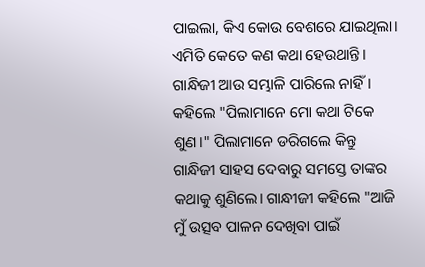ପାଇଲା, କିଏ କୋଉ ବେଶରେ ଯାଇଥିଲା। ଏମିତି କେତେ କଣ କଥା ହେଉଥାନ୍ତି। ଗାନ୍ଧିଜୀ ଆଉ ସମ୍ଭାଳି ପାରିଲେ ନାହିଁ। କହିଲେ "ପିଲାମାନେ ମୋ କଥା ଟିକେ ଶୁଣ।" ପିଲାମାନେ ଡରିଗଲେ କିନ୍ତୁ ଗାନ୍ଧିଜୀ ସାହସ ଦେବାରୁ ସମସ୍ତେ ତାଙ୍କର କଥାକୁ ଶୁଣିଲେ। ଗାନ୍ଧୀଜୀ କହିଲେ "ଆଜି ମୁଁ ଉତ୍ସବ ପାଳନ ଦେଖିବା ପାଇଁ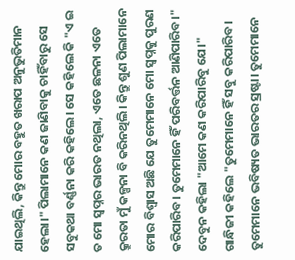ଯାଇଥିଲି, କିନ୍ତୁ ମୋର ବହୁତ ଖରାପ ଅନୁଭୁତିମାନ ହେଲା।" ପିଲାମାନେ କଣ ଜାଣିବାକୁ ଚାହିଁବାରୁ ସେ ସବୁକଥା ବର୍ଣ୍ଣନା କରି କହିଲେ। ସେ କହିଲେ କି "ଏ ଇ ତ ମୋ ସ୍ୱପ୍ନର ଭାରତ ନଥିଲା, ଏତେ ଛଳନା ଏତେ କ୍ରୁରତା ମୁଁ କଳ୍ପନା ବି କରିନଥିଲି। କିନ୍ତୁ ଶୁଣ ପିଲାମାନେ ମୋର ବିଶ୍ୱାସ ଅଛି ଯେ ତୁମେମାନେ ମୋ ସ୍ବପ୍ନକୁ ପୁରଣ କରିପାରିବ। ତୁମେମାନେ ହିଁ ପରିବର୍ତ୍ତନ ଆଣିପାରିବ।" ଦେବୁନ କହିଲା "ଆମେ କଣ କରିପାରିବୁ ଯେ।" ଗାନ୍ଧିଜୀ କହିଲେ "ତୁମେମାନେ ହିଁ ସବୁ କରିପାରିବ। ତୁମେମାନେ ଭବିଷ୍ୟତ ଭାରତର ସ୍ରଷ୍ଟା। ତୁମେମାନେ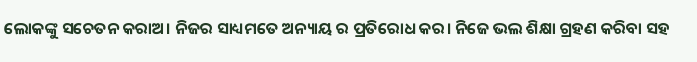ଲୋକଙ୍କୁ ସଚେତନ କରାଅ। ନିଜର ସାଧ୍ୟମତେ ଅନ୍ୟାୟ ର ପ୍ରତିରୋଧ କର। ନିଜେ ଭଲ ଶିକ୍ଷା ଗ୍ରହଣ କରିବା ସହ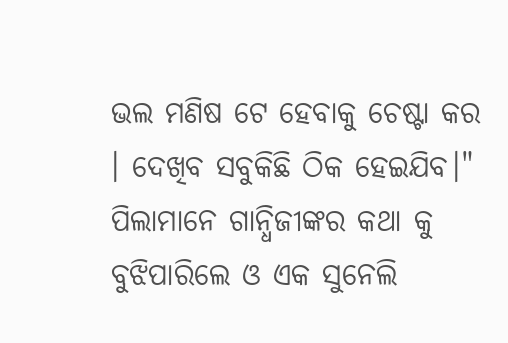ଭଲ ମଣିଷ ଟେ ହେବାକୁ ଚେଷ୍ଟା କର । ଦେଖିବ ସବୁକିଛି ଠିକ ହେଇଯିବ।" ପିଲାମାନେ ଗାନ୍ଧିଜୀଙ୍କର କଥା କୁ ବୁଝିପାରିଲେ ଓ ଏକ ସୁନେଲି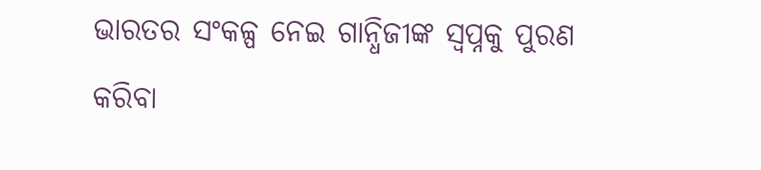ଭାରତର ସଂକଳ୍ପ ନେଇ ଗାନ୍ଧିଜୀଙ୍କ ସ୍ୱପ୍ନକୁ ପୁରଣ କରିବା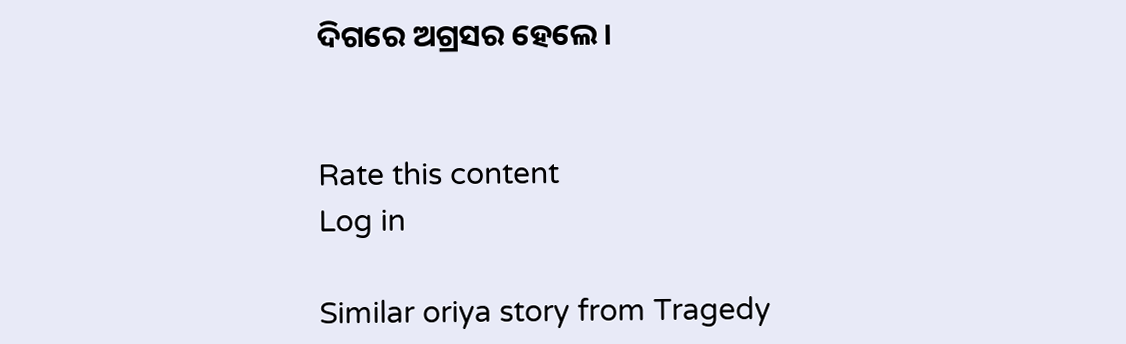ଦିଗରେ ଅଗ୍ରସର ହେଲେ।


Rate this content
Log in

Similar oriya story from Tragedy